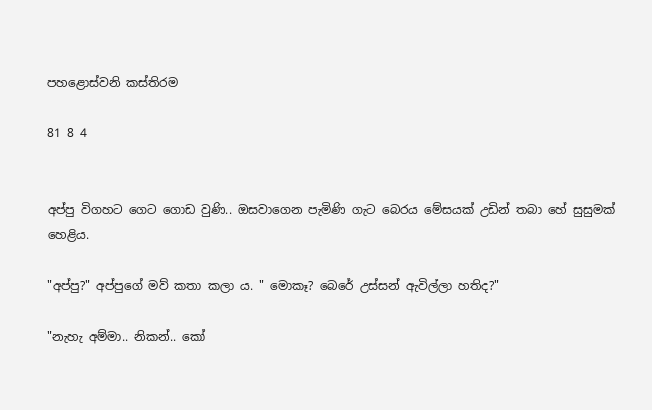පහළොස්වනි කස්තිරම

81 8 4


අප්පු විගහට ගෙට ගොඩ වුණි.. ඔසවාගෙන පැමිණි ගැට බෙරය මේසයක් උඩින් තබා හේ සුසුමක් හෙළිය.

"අප්පු?" අප්පුගේ මව් කතා කලා ය. " මොකෑ? බෙරේ උස්සන් ඇවිල්ලා හතිද?"

"නැහැ අම්මා.. නිකන්.. කෝ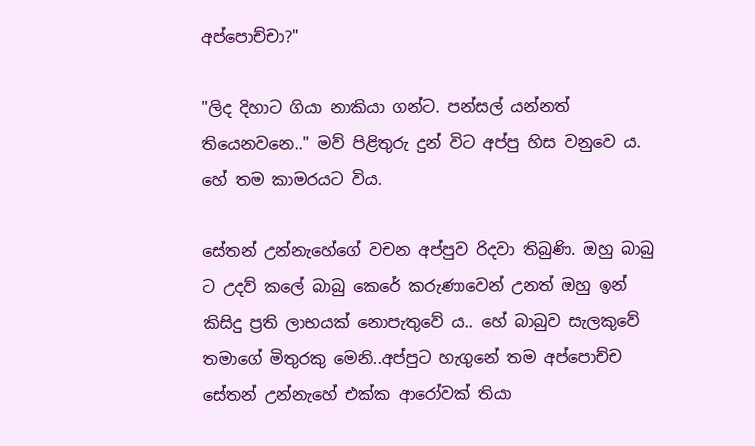අප්පොච්චා?"

"ලිද දිහාට ගියා නාකියා ගන්ට. පන්සල් යන්නත් තියෙනවනෙ.." මව් පිළිතුරු දුන් විට අප්පු හිස වනුවෙ ය. හේ තම කාමරයට විය.

සේතන් උන්නැහේගේ වචන අප්පුව රිදවා තිබුණි. ඔහු බාබු ට උදව් කලේ බාබු කෙරේ කරුණාවෙන් උනත් ඔහු ඉන් කිසිදු ප්‍රති ලාභයක් නොපැතුවේ ය.. හේ බාබුව සැලකුවේ තමාගේ මිතුරකු මෙනි..අප්පුට හැගුනේ තම අප්පොච්ච සේතන් උන්නැහේ එක්ක ආරෝවක් තියා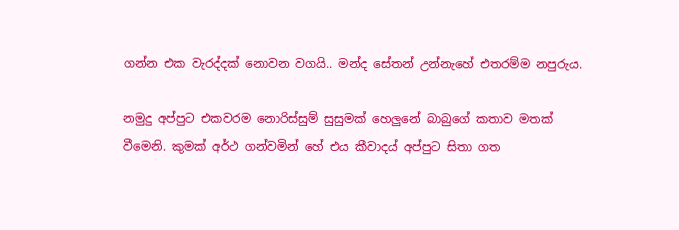ගන්න එක වැරද්දක් නොවන වගයි.. මන්ද සේතන් උන්නැහේ එතරම්ම නපුරුය.

නමුදු අප්පුට එකවරම නොරිස්සුම් සුසුමක් හෙලුනේ බාබුගේ කතාව මතක් වීමෙනි. කුමක් අර්ථ ගන්වමින් හේ එය කීවාදය් අප්පුට සිතා ගත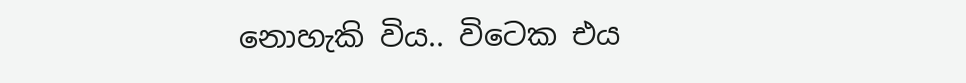නොහැකි විය.. විටෙක එය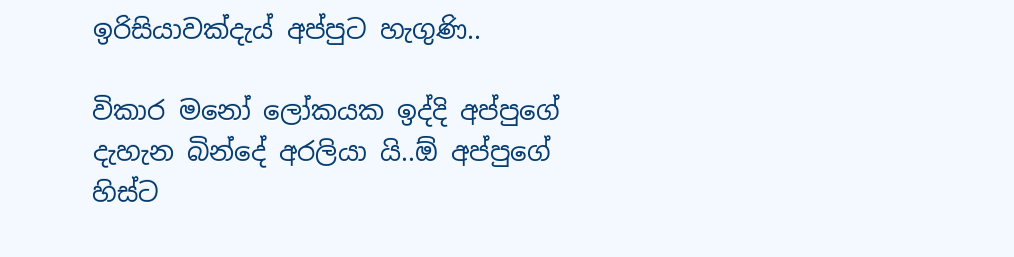ඉරිසියාවක්දැය් අප්පුට හැගුණි..

විකාර මනෝ ලෝකයක ඉද්දි අප්පුගේ දැහැන බින්දේ අරලියා යි..ඕ අප්පුගේ හිස්ට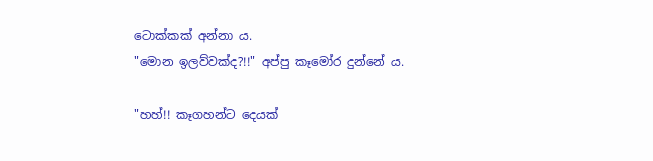ටොක්කක් අන්නා ය.
"මොන ඉලව්වක්ද?!!" අප්පු කෑමෝර දුන්නේ ය.

"හහ්!! කෑගහන්ට දෙයක්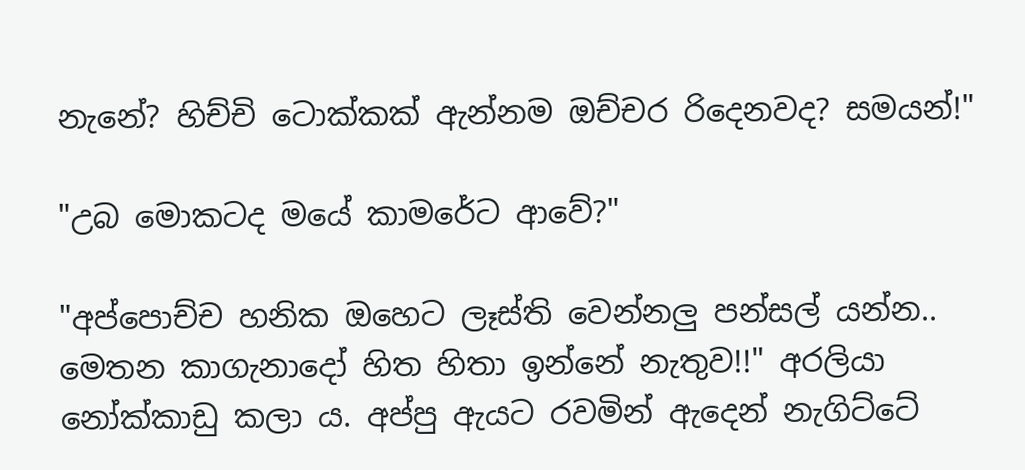නැනේ? හිච්චි ටොක්කක් ඇන්නම ඔච්චර රිදෙනවද? සමයන්!"

"උබ මොකටද මයේ කාමරේට ආවේ?"

"අප්පොච්ච හනික ඔහෙට ලෑස්ති වෙන්නලු පන්සල් යන්න.. මෙතන කාගැනාදෝ හිත හිතා ඉන්නේ නැතුව!!" අරලියා නෝක්කාඩු කලා ය. අප්පු ඇයට රවමින් ඇදෙන් නැගිට්ටේ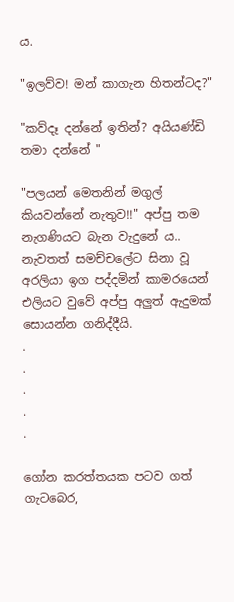ය.

"ඉලව්ව! මන් කාගැන හිතන්ටද?"

"කව්දෑ දන්නේ ඉතින්? අයියණ්ඩි තමා දන්නේ "

"පලයන් මෙතනින් මගුල් කියවන්නේ නැතුව!!" අප්පු තම නැගණියට බැන වැදුනේ ය.. නැවතත් සමච්චලේට සිනා වූ අරලියා ඉග පද්දමින් කාමරයෙන් එලියට වුවේ අප්පු අලුත් ඇදුමක් සොයන්න ගනිද්දීයි.
.
.
.
.
.

ගෝන කරත්තයක පටව ගත් ගැටබෙර,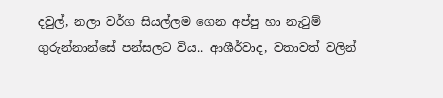දවුල්, නලා වර්ග සියල්ලම ගෙන අප්පු හා නැටුම් ගුරුන්නාන්සේ පන්සලට විය.. ආශීර්වාද, වතාවත් වලින්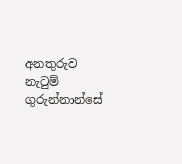අනතුරුව නැටුම් ගුරුන්නාන්සේ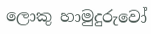ලොකු හාමුදුරුවෝ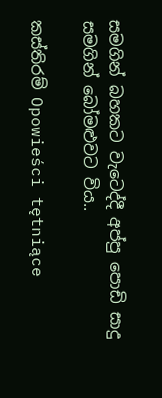සමගින් බහකට වැටෙද්දී අප්පු පොඩි සාදු සමගින් බෝමළුවට විය..

කස්තිරම් Opowieści tętniące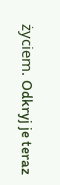życiem. Odkryj je teraz